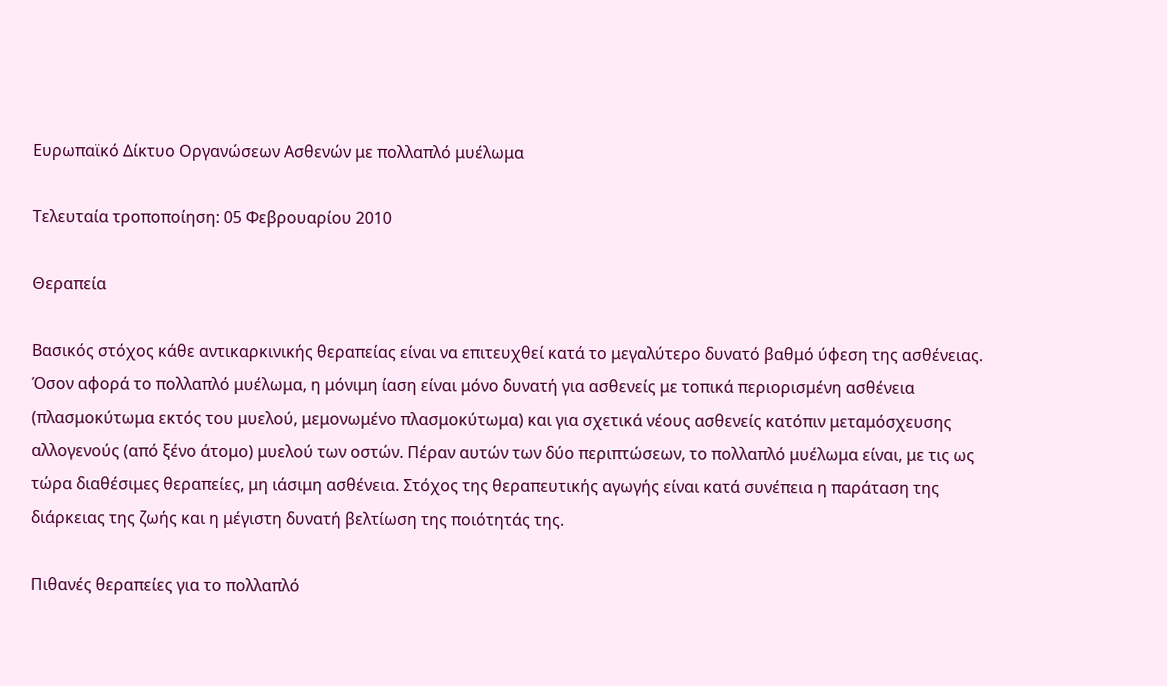Ευρωπαϊκό Δίκτυο Οργανώσεων Ασθενών με πολλαπλό μυέλωμα

Τελευταία τροποποίηση: 05 Φεβρουαρίου 2010

Θεραπεία

Βασικός στόχος κάθε αντικαρκινικής θεραπείας είναι να επιτευχθεί κατά το μεγαλύτερο δυνατό βαθμό ύφεση της ασθένειας. Όσον αφορά το πολλαπλό μυέλωμα, η μόνιμη ίαση είναι μόνο δυνατή για ασθενείς με τοπικά περιορισμένη ασθένεια (πλασμοκύτωμα εκτός του μυελού, μεμονωμένο πλασμοκύτωμα) και για σχετικά νέους ασθενείς κατόπιν μεταμόσχευσης αλλογενούς (από ξένο άτομο) μυελού των οστών. Πέραν αυτών των δύο περιπτώσεων, το πολλαπλό μυέλωμα είναι, με τις ως τώρα διαθέσιμες θεραπείες, μη ιάσιμη ασθένεια. Στόχος της θεραπευτικής αγωγής είναι κατά συνέπεια η παράταση της διάρκειας της ζωής και η μέγιστη δυνατή βελτίωση της ποιότητάς της.

Πιθανές θεραπείες για το πολλαπλό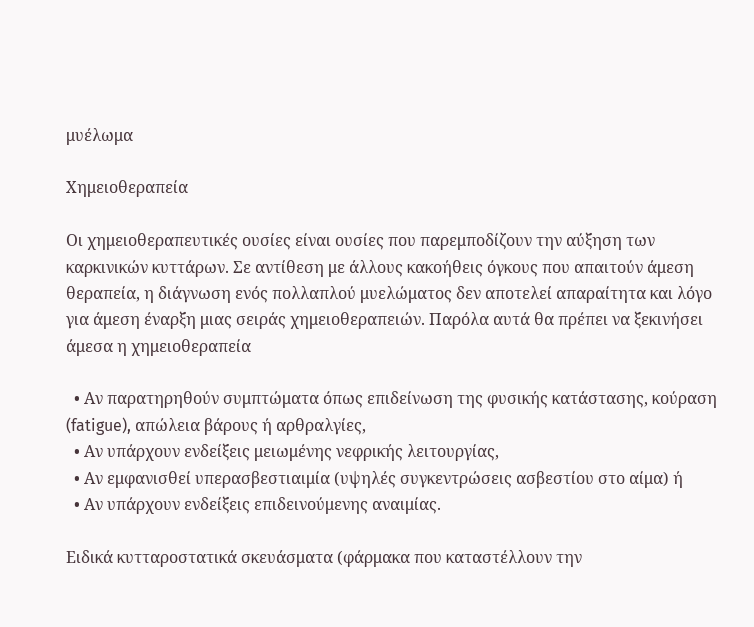μυέλωμα

Χημειοθεραπεία

Οι χημειοθεραπευτικές ουσίες είναι ουσίες που παρεμποδίζουν την αύξηση των καρκινικών κυττάρων. Σε αντίθεση με άλλους κακοήθεις όγκους που απαιτούν άμεση θεραπεία, η διάγνωση ενός πολλαπλού μυελώματος δεν αποτελεί απαραίτητα και λόγο για άμεση έναρξη μιας σειράς χημειοθεραπειών. Παρόλα αυτά θα πρέπει να ξεκινήσει άμεσα η χημειοθεραπεία

  • Αν παρατηρηθούν συμπτώματα όπως επιδείνωση της φυσικής κατάστασης, κούραση (fatigue), απώλεια βάρους ή αρθραλγίες,
  • Αν υπάρχουν ενδείξεις μειωμένης νεφρικής λειτουργίας,
  • Αν εμφανισθεί υπερασβεστιαιμία (υψηλές συγκεντρώσεις ασβεστίου στο αίμα) ή
  • Αν υπάρχουν ενδείξεις επιδεινούμενης αναιμίας.

Ειδικά κυτταροστατικά σκευάσματα (φάρμακα που καταστέλλουν την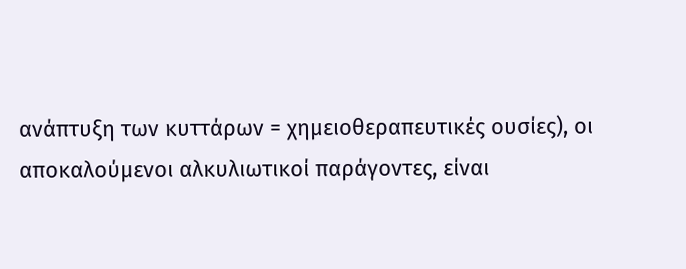ανάπτυξη των κυττάρων = χημειοθεραπευτικές ουσίες), οι αποκαλούμενοι αλκυλιωτικοί παράγοντες, είναι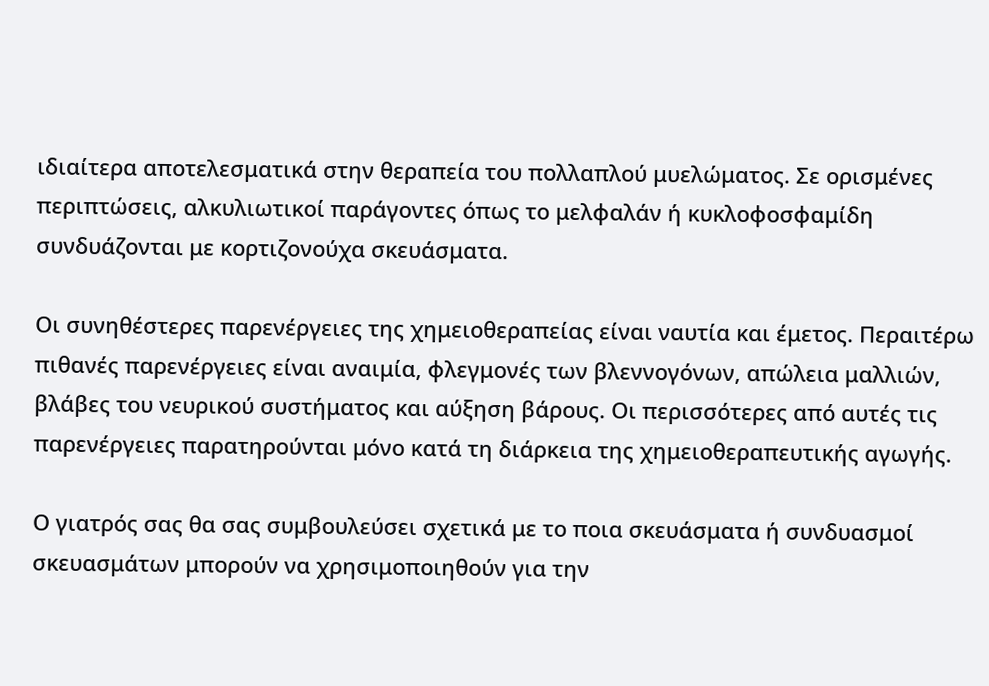ιδιαίτερα αποτελεσματικά στην θεραπεία του πολλαπλού μυελώματος. Σε ορισμένες περιπτώσεις, αλκυλιωτικοί παράγοντες όπως το μελφαλάν ή κυκλοφοσφαμίδη συνδυάζονται με κορτιζονούχα σκευάσματα.

Οι συνηθέστερες παρενέργειες της χημειοθεραπείας είναι ναυτία και έμετος. Περαιτέρω πιθανές παρενέργειες είναι αναιμία, φλεγμονές των βλεννογόνων, απώλεια μαλλιών, βλάβες του νευρικού συστήματος και αύξηση βάρους. Οι περισσότερες από αυτές τις παρενέργειες παρατηρούνται μόνο κατά τη διάρκεια της χημειοθεραπευτικής αγωγής.

Ο γιατρός σας θα σας συμβουλεύσει σχετικά με το ποια σκευάσματα ή συνδυασμοί σκευασμάτων μπορούν να χρησιμοποιηθούν για την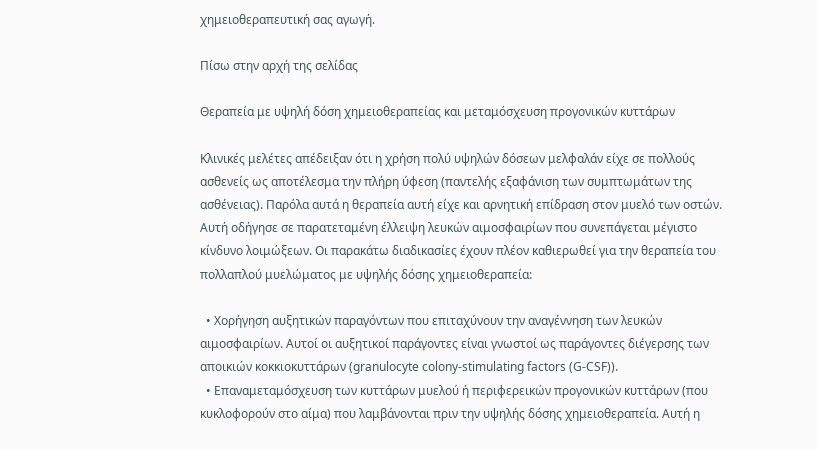χημειοθεραπευτική σας αγωγή.

Πίσω στην αρχή της σελίδας

Θεραπεία με υψηλή δόση χημειοθεραπείας και μεταμόσχευση προγονικών κυττάρων

Κλινικές μελέτες απέδειξαν ότι η χρήση πολύ υψηλών δόσεων μελφαλάν είχε σε πολλούς ασθενείς ως αποτέλεσμα την πλήρη ύφεση (παντελής εξαφάνιση των συμπτωμάτων της ασθένειας). Παρόλα αυτά η θεραπεία αυτή είχε και αρνητική επίδραση στον μυελό των οστών. Αυτή οδήγησε σε παρατεταμένη έλλειψη λευκών αιμοσφαιρίων που συνεπάγεται μέγιστο κίνδυνο λοιμώξεων. Οι παρακάτω διαδικασίες έχουν πλέον καθιερωθεί για την θεραπεία του πολλαπλού μυελώματος με υψηλής δόσης χημειοθεραπεία:

  • Χορήγηση αυξητικών παραγόντων που επιταχύνουν την αναγέννηση των λευκών αιμοσφαιρίων. Αυτοί οι αυξητικοί παράγοντες είναι γνωστοί ως παράγοντες διέγερσης των αποικιών κοκκιοκυττάρων (granulocyte colony-stimulating factors (G-CSF)).
  • Επαναμεταμόσχευση των κυττάρων μυελού ή περιφερεικών προγονικών κυττάρων (που κυκλοφορούν στο αίμα) που λαμβάνονται πριν την υψηλής δόσης χημειοθεραπεία. Αυτή η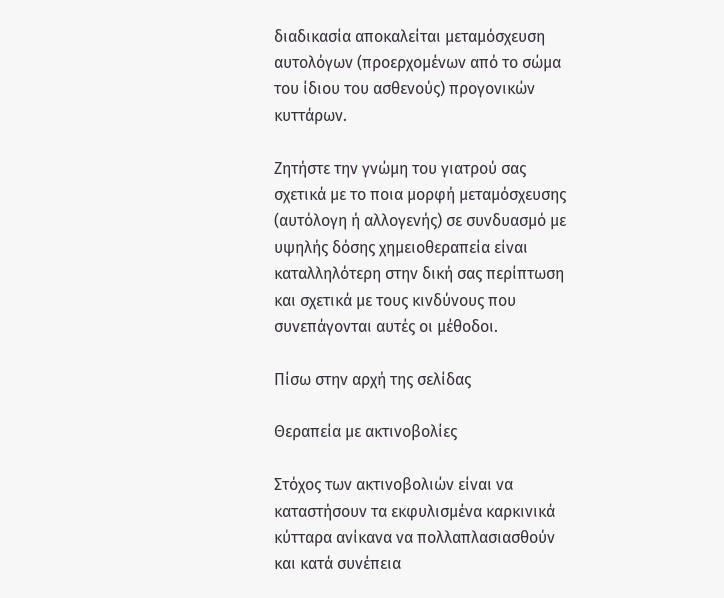διαδικασία αποκαλείται μεταμόσχευση αυτολόγων (προερχομένων από το σώμα του ίδιου του ασθενούς) προγονικών κυττάρων.

Ζητήστε την γνώμη του γιατρού σας σχετικά με το ποια μορφή μεταμόσχευσης (αυτόλογη ή αλλογενής) σε συνδυασμό με υψηλής δόσης χημειοθεραπεία είναι καταλληλότερη στην δική σας περίπτωση και σχετικά με τους κινδύνους που συνεπάγονται αυτές οι μέθοδοι.

Πίσω στην αρχή της σελίδας

Θεραπεία με ακτινοβολίες

Στόχος των ακτινοβολιών είναι να καταστήσουν τα εκφυλισμένα καρκινικά κύτταρα ανίκανα να πολλαπλασιασθούν και κατά συνέπεια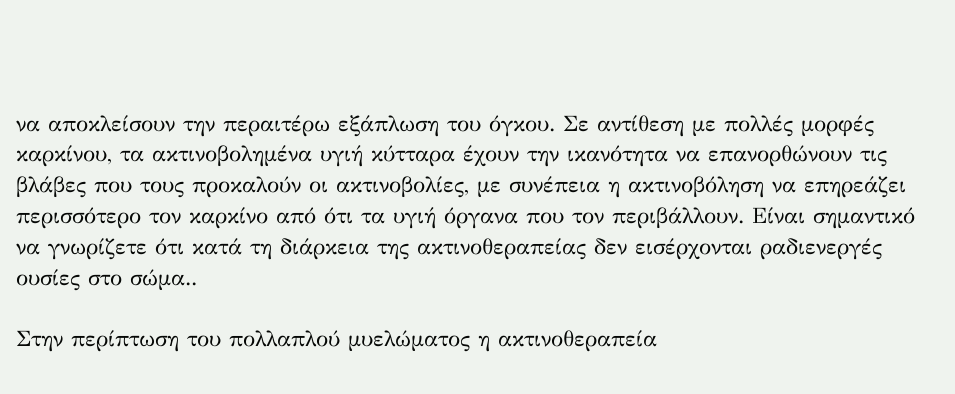να αποκλείσουν την περαιτέρω εξάπλωση του όγκου. Σε αντίθεση με πολλές μορφές καρκίνου, τα ακτινοβολημένα υγιή κύτταρα έχουν την ικανότητα να επανορθώνουν τις βλάβες που τους προκαλούν οι ακτινοβολίες, με συνέπεια η ακτινοβόληση να επηρεάζει περισσότερο τον καρκίνο από ότι τα υγιή όργανα που τον περιβάλλουν. Είναι σημαντικό να γνωρίζετε ότι κατά τη διάρκεια της ακτινοθεραπείας δεν εισέρχονται ραδιενεργές ουσίες στο σώμα..

Στην περίπτωση του πολλαπλού μυελώματος η ακτινοθεραπεία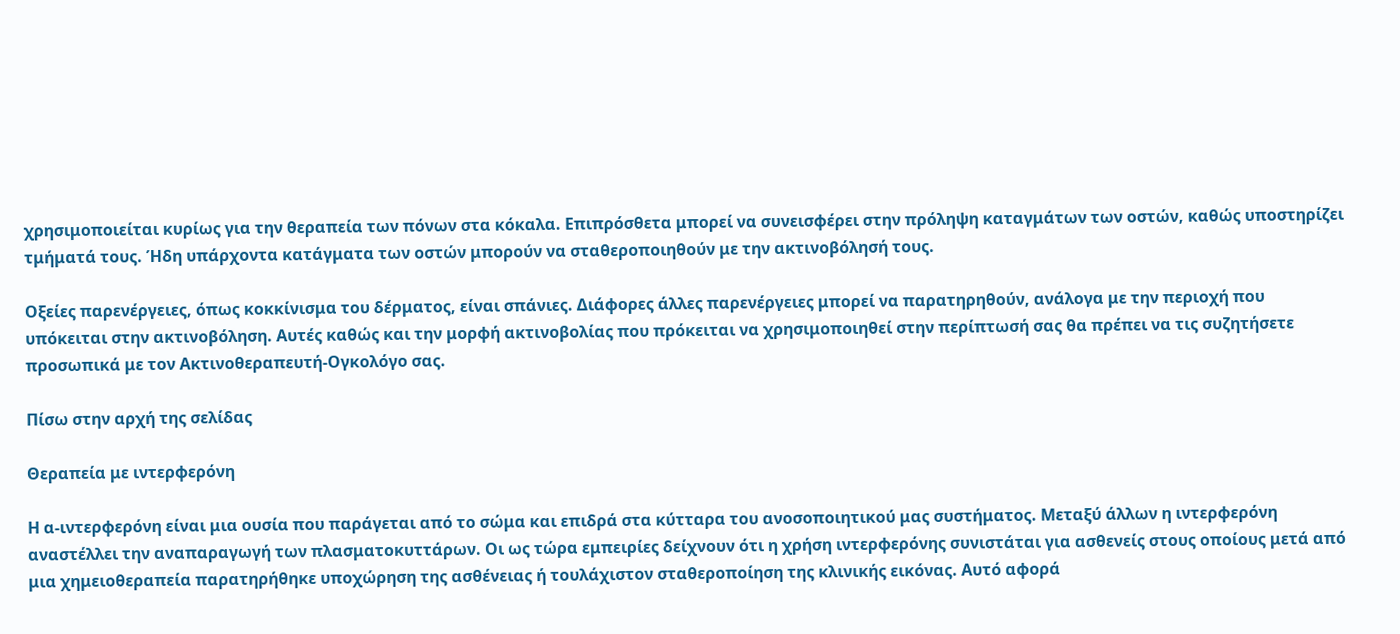χρησιμοποιείται κυρίως για την θεραπεία των πόνων στα κόκαλα. Επιπρόσθετα μπορεί να συνεισφέρει στην πρόληψη καταγμάτων των οστών, καθώς υποστηρίζει τμήματά τους. Ήδη υπάρχοντα κατάγματα των οστών μπορούν να σταθεροποιηθούν με την ακτινοβόλησή τους.

Οξείες παρενέργειες, όπως κοκκίνισμα του δέρματος, είναι σπάνιες. Διάφορες άλλες παρενέργειες μπορεί να παρατηρηθούν, ανάλογα με την περιοχή που υπόκειται στην ακτινοβόληση. Αυτές καθώς και την μορφή ακτινοβολίας που πρόκειται να χρησιμοποιηθεί στην περίπτωσή σας θα πρέπει να τις συζητήσετε προσωπικά με τον Ακτινοθεραπευτή-Ογκολόγο σας.

Πίσω στην αρχή της σελίδας

Θεραπεία με ιντερφερόνη

Η α-ιντερφερόνη είναι μια ουσία που παράγεται από το σώμα και επιδρά στα κύτταρα του ανοσοποιητικού μας συστήματος. Μεταξύ άλλων η ιντερφερόνη αναστέλλει την αναπαραγωγή των πλασματοκυττάρων. Οι ως τώρα εμπειρίες δείχνουν ότι η χρήση ιντερφερόνης συνιστάται για ασθενείς στους οποίους μετά από μια χημειοθεραπεία παρατηρήθηκε υποχώρηση της ασθένειας ή τουλάχιστον σταθεροποίηση της κλινικής εικόνας. Αυτό αφορά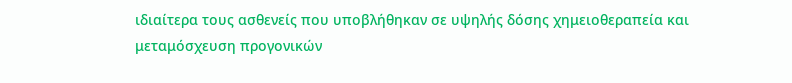ιδιαίτερα τους ασθενείς που υποβλήθηκαν σε υψηλής δόσης χημειοθεραπεία και μεταμόσχευση προγονικών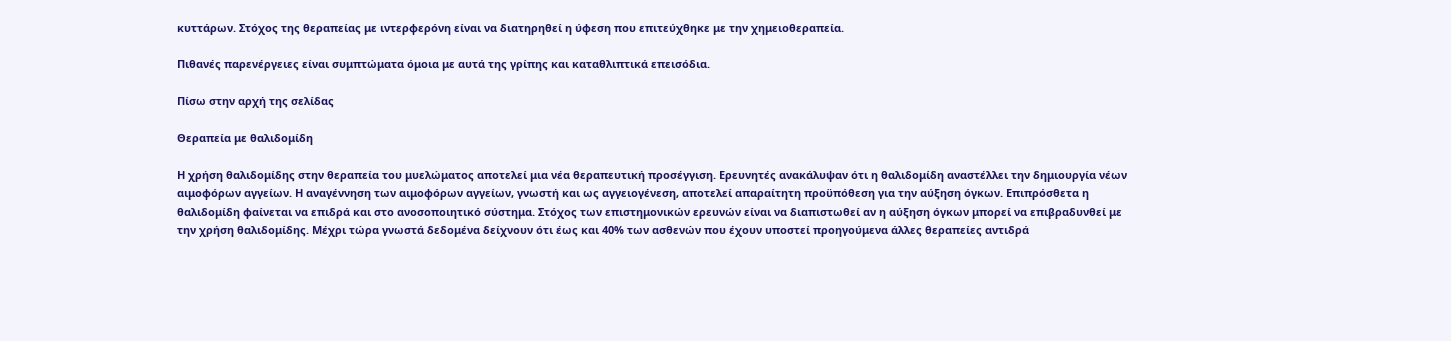κυττάρων. Στόχος της θεραπείας με ιντερφερόνη είναι να διατηρηθεί η ύφεση που επιτεύχθηκε με την χημειοθεραπεία.

Πιθανές παρενέργειες είναι συμπτώματα όμοια με αυτά της γρίπης και καταθλιπτικά επεισόδια.

Πίσω στην αρχή της σελίδας

Θεραπεία με θαλιδομίδη

Η χρήση θαλιδομίδης στην θεραπεία του μυελώματος αποτελεί μια νέα θεραπευτική προσέγγιση. Ερευνητές ανακάλυψαν ότι η θαλιδομίδη αναστέλλει την δημιουργία νέων αιμοφόρων αγγείων. Η αναγέννηση των αιμοφόρων αγγείων, γνωστή και ως αγγειογένεση, αποτελεί απαραίτητη προϋπόθεση για την αύξηση όγκων. Επιπρόσθετα η θαλιδομίδη φαίνεται να επιδρά και στο ανοσοποιητικό σύστημα. Στόχος των επιστημονικών ερευνών είναι να διαπιστωθεί αν η αύξηση όγκων μπορεί να επιβραδυνθεί με την χρήση θαλιδομίδης. Μέχρι τώρα γνωστά δεδομένα δείχνουν ότι έως και 40% των ασθενών που έχουν υποστεί προηγούμενα άλλες θεραπείες αντιδρά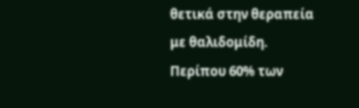θετικά στην θεραπεία με θαλιδομίδη. Περίπου 60% των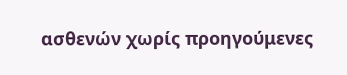ασθενών χωρίς προηγούμενες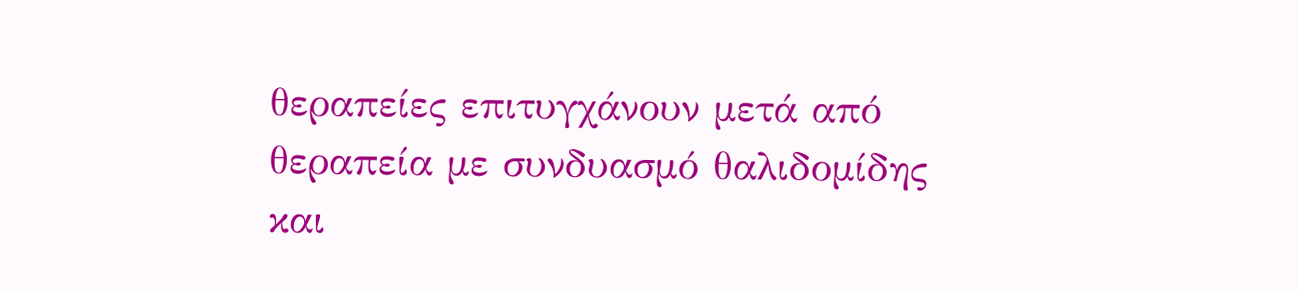θεραπείες επιτυγχάνουν μετά από θεραπεία με συνδυασμό θαλιδομίδης και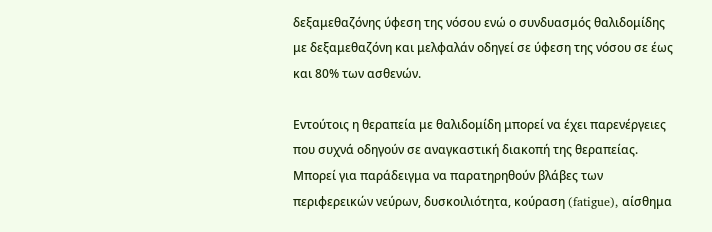δεξαμεθαζόνης ύφεση της νόσου ενώ ο συνδυασμός θαλιδομίδης με δεξαμεθαζόνη και μελφαλάν οδηγεί σε ύφεση της νόσου σε έως και 80% των ασθενών.

Εντούτοις η θεραπεία με θαλιδομίδη μπορεί να έχει παρενέργειες που συχνά οδηγούν σε αναγκαστική διακοπή της θεραπείας. Μπορεί για παράδειγμα να παρατηρηθούν βλάβες των περιφερεικών νεύρων, δυσκοιλιότητα, κούραση (fatigue), αίσθημα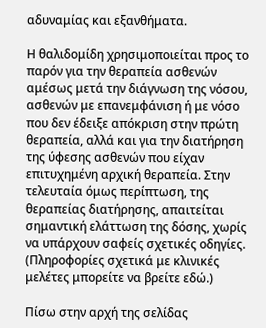αδυναμίας και εξανθήματα.

Η θαλιδομίδη χρησιμοποιείται προς το παρόν για την θεραπεία ασθενών αμέσως μετά την διάγνωση της νόσου, ασθενών με επανεμφάνιση ή με νόσο που δεν έδειξε απόκριση στην πρώτη θεραπεία, αλλά και για την διατήρηση της ύφεσης ασθενών που είχαν επιτυχημένη αρχική θεραπεία. Στην τελευταία όμως περίπτωση, της θεραπείας διατήρησης, απαιτείται σημαντική ελάττωση της δόσης, χωρίς να υπάρχουν σαφείς σχετικές οδηγίες. (Πληροφορίες σχετικά με κλινικές μελέτες μπορείτε να βρείτε εδώ.)

Πίσω στην αρχή της σελίδας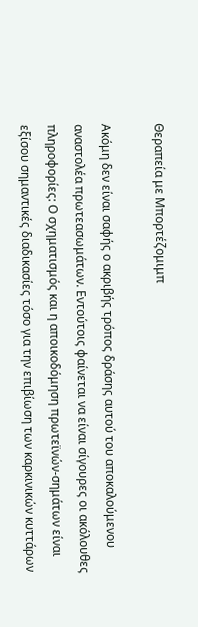Θεραπεία με Μπορτέζομιμπ

Ακόμη δεν είναι σαφής ο ακριβής τρόπος δράσης αυτού του αποκαλούμενου αναστολέα πρωτεασωμάτων. Εντούτοις φαίνεται να είναι σίγουρες οι ακόλουθες πληροφορίες: Ο σχηματισμός και η αποικοδόμηση πρωτεϊνών-σημάτων είναι εξίσου σημαντικές διαδικασίες τόσο για την επιβίωση των καρκινικών κυττάρων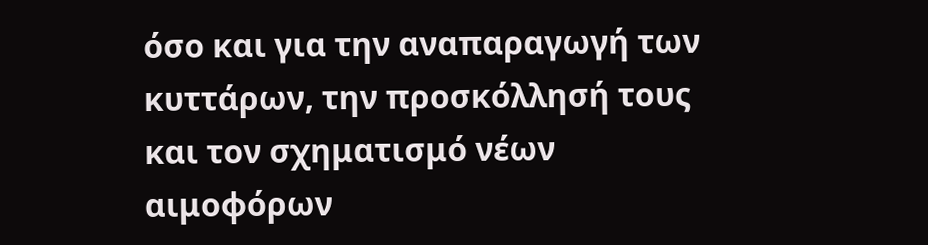όσο και για την αναπαραγωγή των κυττάρων, την προσκόλλησή τους και τον σχηματισμό νέων αιμοφόρων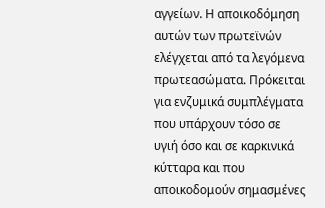αγγείων. Η αποικοδόμηση αυτών των πρωτεϊνών ελέγχεται από τα λεγόμενα πρωτεασώματα. Πρόκειται για ενζυμικά συμπλέγματα που υπάρχουν τόσο σε υγιή όσο και σε καρκινικά κύτταρα και που αποικοδομούν σημασμένες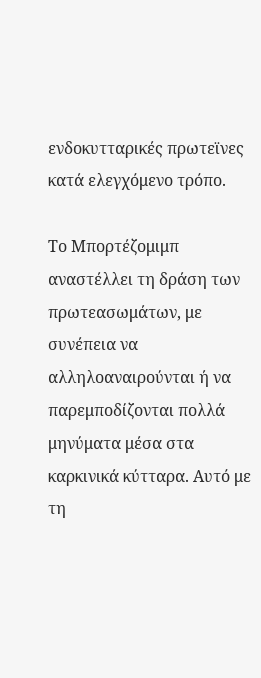ενδοκυτταρικές πρωτεϊνες κατά ελεγχόμενο τρόπο.

Το Μπορτέζομιμπ αναστέλλει τη δράση των πρωτεασωμάτων, με συνέπεια να αλληλοαναιρούνται ή να παρεμποδίζονται πολλά μηνύματα μέσα στα καρκινικά κύτταρα. Αυτό με τη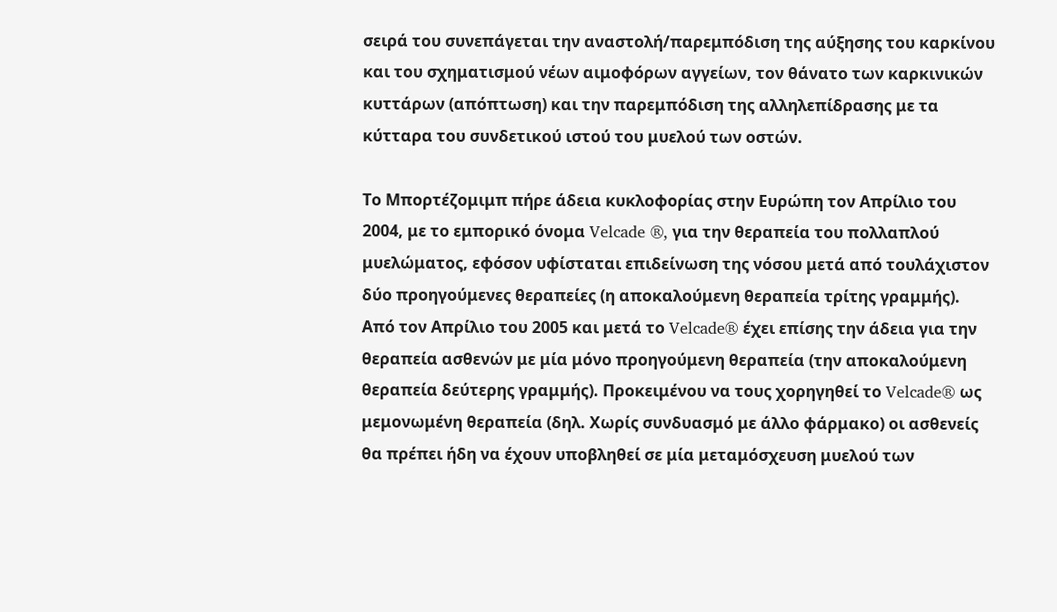σειρά του συνεπάγεται την αναστολή/παρεμπόδιση της αύξησης του καρκίνου και του σχηματισμού νέων αιμοφόρων αγγείων, τον θάνατο των καρκινικών κυττάρων (απόπτωση) και την παρεμπόδιση της αλληλεπίδρασης με τα κύτταρα του συνδετικού ιστού του μυελού των οστών.

Το Μπορτέζομιμπ πήρε άδεια κυκλοφορίας στην Ευρώπη τον Απρίλιο του 2004, με το εμπορικό όνομα Velcade ®, για την θεραπεία του πολλαπλού μυελώματος, εφόσον υφίσταται επιδείνωση της νόσου μετά από τουλάχιστον δύο προηγούμενες θεραπείες (η αποκαλούμενη θεραπεία τρίτης γραμμής). Από τον Απρίλιο του 2005 και μετά το Velcade® έχει επίσης την άδεια για την θεραπεία ασθενών με μία μόνο προηγούμενη θεραπεία (την αποκαλούμενη θεραπεία δεύτερης γραμμής). Προκειμένου να τους χορηγηθεί το Velcade® ως μεμονωμένη θεραπεία (δηλ. Χωρίς συνδυασμό με άλλο φάρμακο) οι ασθενείς θα πρέπει ήδη να έχουν υποβληθεί σε μία μεταμόσχευση μυελού των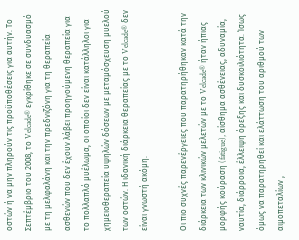οστών ή να μην πληρούν τις προϋποθέσεις για αυτήν. Το Σεπτέμβριο του 2008, το Velcade® εγκρίθηκε σε συνδυασμό με τη μελφαλάνη και την πρεδνιζόνη για τη θεραπεία ασθενών που δεν έχουν λάβει προηγούμενη θεραπεία για το πολλαπλό μυέλωμα, οι οποίοι δεν είναι κατάλληλοι για χημειοθεραπεία υψηλών δόσεων με μεταμόσχευση μυελού των οστών. Η ιδανική διάρκεια θεραπείας με το Velcade® δεν είναι γνωστή ακόμη.

Οι πιο συχνές παρενέργειες που παρατηρήθηκαν κατά την διάρκεια των κλινικών μελετών με το Velcade® ήταν ήπιας μορφής κούραση (fatigue), αίσθημα ασθένειας, αδυναμία, ναυτία, διάρροια, έλλειψη όρεξης και δυσκοιλιότητα. Ίσως όμως να παρατηρηθεί και ελάττωση του αριθμού των αιμοπεταλίων ,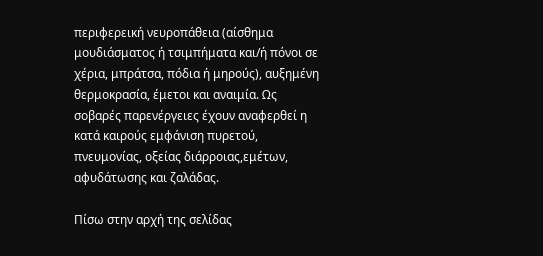περιφερεική νευροπάθεια (αίσθημα μουδιάσματος ή τσιμπήματα και/ή πόνοι σε χέρια, μπράτσα, πόδια ή μηρούς), αυξημένη θερμοκρασία, έμετοι και αναιμία. Ως σοβαρές παρενέργειες έχουν αναφερθεί η κατά καιρούς εμφάνιση πυρετού, πνευμονίας, οξείας διάρροιας,εμέτων, αφυδάτωσης και ζαλάδας.

Πίσω στην αρχή της σελίδας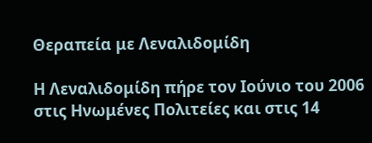Θεραπεία με Λεναλιδομίδη

Η Λεναλιδομίδη πήρε τον Ιούνιο του 2006 στις Ηνωμένες Πολιτείες και στις 14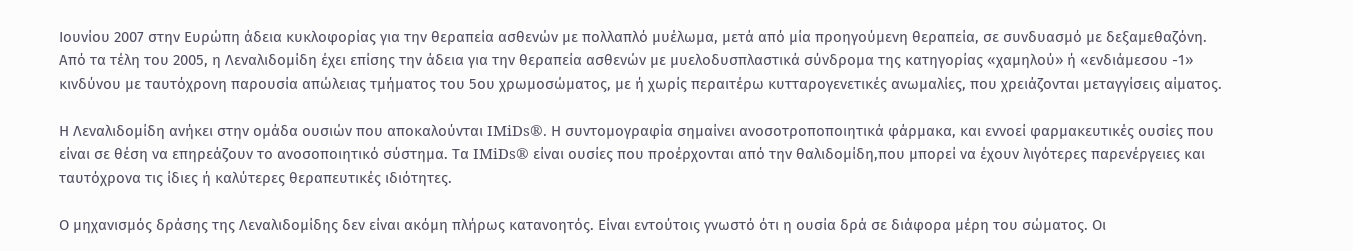Ιουνίου 2007 στην Ευρώπη άδεια κυκλοφορίας για την θεραπεία ασθενών με πολλαπλό μυέλωμα, μετά από μία προηγούμενη θεραπεία, σε συνδυασμό με δεξαμεθαζόνη. Από τα τέλη του 2005, η Λεναλιδομίδη έχει επίσης την άδεια για την θεραπεία ασθενών με μυελοδυσπλαστικά σύνδρομα της κατηγορίας «χαμηλού» ή «ενδιάμεσου -1» κινδύνου με ταυτόχρονη παρουσία απώλειας τμήματος του 5ου χρωμοσώματος, με ή χωρίς περαιτέρω κυτταρογενετικές ανωμαλίες, που χρειάζονται μεταγγίσεις αίματος.

Η Λεναλιδομίδη ανήκει στην ομάδα ουσιών που αποκαλούνται IMiDs®. Η συντομογραφία σημαίνει ανοσοτροποποιητικά φάρμακα, και εννοεί φαρμακευτικές ουσίες που είναι σε θέση να επηρεάζουν το ανοσοποιητικό σύστημα. Τα IMiDs® είναι ουσίες που προέρχονται από την θαλιδομίδη,που μπορεί να έχουν λιγότερες παρενέργειες και ταυτόχρονα τις ίδιες ή καλύτερες θεραπευτικές ιδιότητες.

Ο μηχανισμός δράσης της Λεναλιδομίδης δεν είναι ακόμη πλήρως κατανοητός. Είναι εντούτοις γνωστό ότι η ουσία δρά σε διάφορα μέρη του σώματος. Οι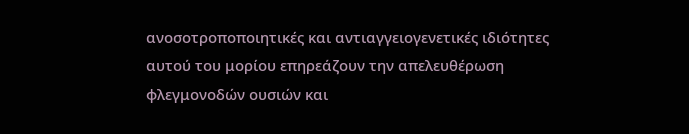ανοσοτροποποιητικές και αντιαγγειογενετικές ιδιότητες αυτού του μορίου επηρεάζουν την απελευθέρωση φλεγμονοδών ουσιών και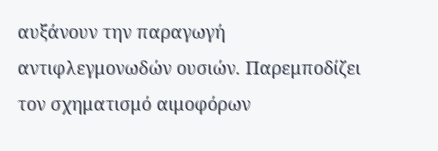αυξάνουν την παραγωγή αντιφλεγμονωδών ουσιών. Παρεμποδίζει τον σχηματισμό αιμοφόρων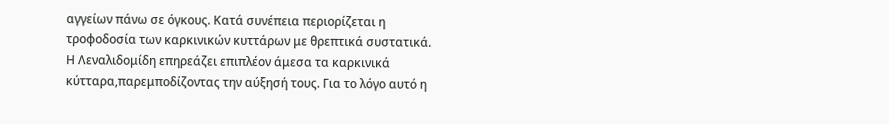αγγείων πάνω σε όγκους. Κατά συνέπεια περιορίζεται η τροφοδοσία των καρκινικών κυττάρων με θρεπτικά συστατικά. Η Λεναλιδομίδη επηρεάζει επιπλέον άμεσα τα καρκινικά κύτταρα,παρεμποδίζοντας την αύξησή τους. Για το λόγο αυτό η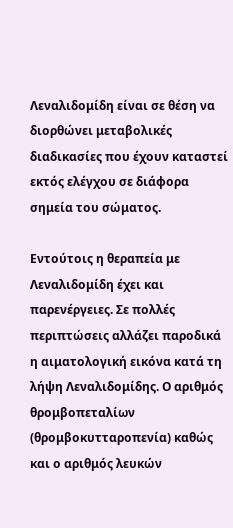Λεναλιδομίδη είναι σε θέση να διορθώνει μεταβολικές διαδικασίες που έχουν καταστεί εκτός ελέγχου σε διάφορα σημεία του σώματος.

Εντούτοις η θεραπεία με Λεναλιδομίδη έχει και παρενέργειες. Σε πολλές περιπτώσεις αλλάζει παροδικά η αιματολογική εικόνα κατά τη λήψη Λεναλιδομίδης. Ο αριθμός θρομβοπεταλίων (θρομβοκυτταροπενία) καθώς και ο αριθμός λευκών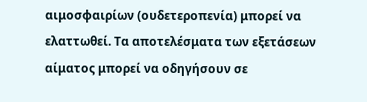αιμοσφαιρίων (ουδετεροπενία) μπορεί να ελαττωθεί. Τα αποτελέσματα των εξετάσεων αίματος μπορεί να οδηγήσουν σε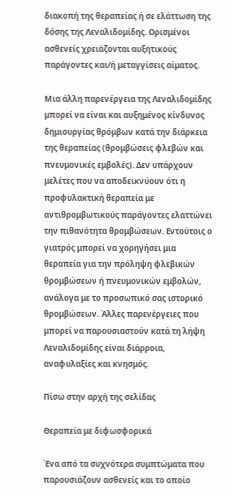διακοπή της θεραπείας ή σε ελάττωση της δόσης της Λεναλιδομίδης. Ορισμένοι ασθενείς χρειάζονται αυξητικούς παράγοντες και/ή μεταγγίσεις αίματος.

Μια άλλη παρενέργεια της Λεναλιδομίδης μπορεί να είναι και αυξημένος κίνδυνος δημιουργίας θρόμβων κατά την διάρκεια της θεραπείας (θρομβώσεις φλεβών και πνευμονικές εμβολές). Δεν υπάρχουν μελέτες που να αποδεικνύουν ότι η προφυλακτική θεραπεία με αντιθρομβωτικούς παράγοντες ελαττώνει την πιθανότητα θρομβώσεων. Εντούτοις ο γιατρός μπορεί να χορηγήσει μια θεραπεία για την πρόληψη φλεβικών θρομβώσεων ή πνευμονικών εμβολών, ανάλογα με το προσωπικό σας ιστορικό θρομβώσεων. Άλλες παρενέργειες που μπορεί να παρουσιαστούν κατά τη λήψη Λεναλιδομίδης είναι διάρροια, αναφυλαξίες και κνησμός.

Πίσω στην αρχή της σελίδας

Θεραπεία με διφωσφορικά

Ένα από τα συχνότερα συμπτώματα που παρουσιάζουν ασθενείς και το οποίο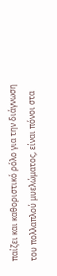παίζει και καθοριστικό ρόλο για την διάγνωση του πολλαπλού μυελώματος, είναι πόνοι στα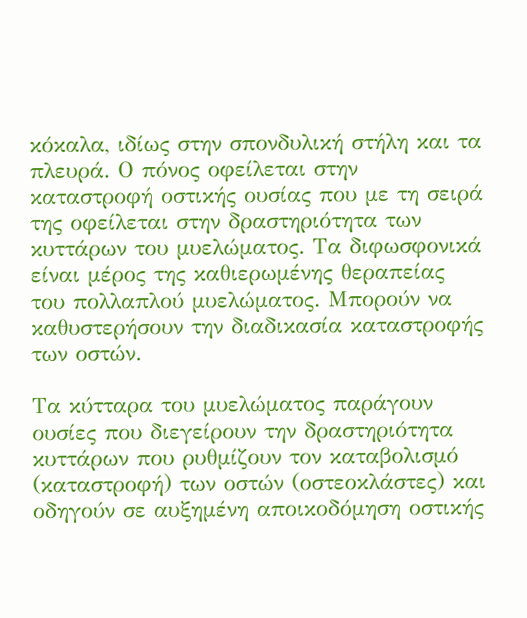κόκαλα, ιδίως στην σπονδυλική στήλη και τα πλευρά. Ο πόνος οφείλεται στην καταστροφή οστικής ουσίας που με τη σειρά της οφείλεται στην δραστηριότητα των κυττάρων του μυελώματος. Τα διφωσφονικά είναι μέρος της καθιερωμένης θεραπείας του πολλαπλού μυελώματος. Μπορούν να καθυστερήσουν την διαδικασία καταστροφής των οστών.

Τα κύτταρα του μυελώματος παράγουν ουσίες που διεγείρουν την δραστηριότητα κυττάρων που ρυθμίζουν τον καταβολισμό (καταστροφή) των οστών (οστεοκλάστες) και οδηγούν σε αυξημένη αποικοδόμηση οστικής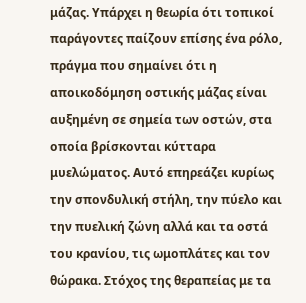μάζας. Υπάρχει η θεωρία ότι τοπικοί παράγοντες παίζουν επίσης ένα ρόλο, πράγμα που σημαίνει ότι η αποικοδόμηση οστικής μάζας είναι αυξημένη σε σημεία των οστών, στα οποία βρίσκονται κύτταρα μυελώματος. Αυτό επηρεάζει κυρίως την σπονδυλική στήλη, την πύελο και την πυελική ζώνη αλλά και τα οστά του κρανίου, τις ωμοπλάτες και τον θώρακα. Στόχος της θεραπείας με τα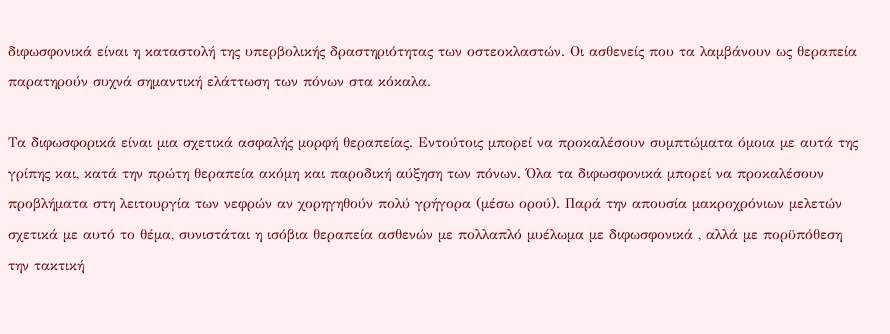διφωσφονικά είναι η καταστολή της υπερβολικής δραστηριότητας των οστεοκλαστών. Οι ασθενείς που τα λαμβάνουν ως θεραπεία παρατηρούν συχνά σημαντική ελάττωση των πόνων στα κόκαλα.

Τα διφωσφορικά είναι μια σχετικά ασφαλής μορφή θεραπείας. Εντούτοις μπορεί να προκαλέσουν συμπτώματα όμοια με αυτά της γρίπης και, κατά την πρώτη θεραπεία ακόμη και παροδική αύξηση των πόνων. Όλα τα διφωσφονικά μπορεί να προκαλέσουν προβλήματα στη λειτουργία των νεφρών αν χορηγηθούν πολύ γρήγορα (μέσω ορού). Παρά την απουσία μακροχρόνιων μελετών σχετικά με αυτό το θέμα, συνιστάται η ισόβια θεραπεία ασθενών με πολλαπλό μυέλωμα με διφωσφονικά , αλλά με πορϋπόθεση την τακτική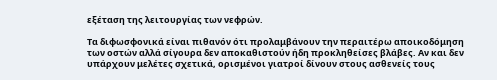εξέταση της λειτουργίας των νεφρών.

Τα διφωσφονικά είναι πιθανόν ότι προλαμβάνουν την περαιτέρω αποικοδόμηση των οστών αλλά σίγουρα δεν αποκαθιστούν ήδη προκληθείσες βλάβες. Αν και δεν υπάρχουν μελέτες σχετικά, ορισμένοι γιατροί δίνουν στους ασθενείς τους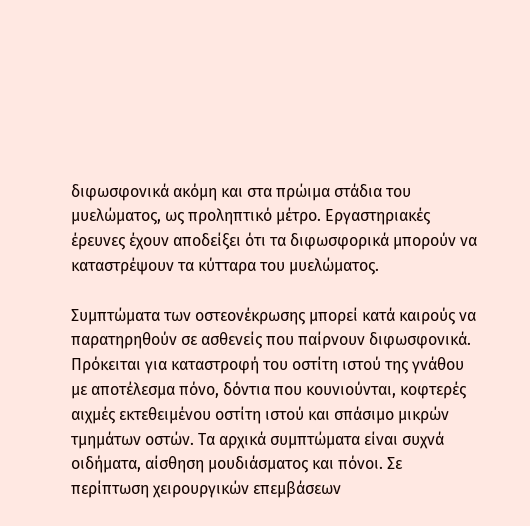διφωσφονικά ακόμη και στα πρώιμα στάδια του μυελώματος, ως προληπτικό μέτρο. Εργαστηριακές έρευνες έχουν αποδείξει ότι τα διφωσφορικά μπορούν να καταστρέψουν τα κύτταρα του μυελώματος.

Συμπτώματα των οστεονέκρωσης μπορεί κατά καιρούς να παρατηρηθούν σε ασθενείς που παίρνουν διφωσφονικά. Πρόκειται για καταστροφή του οστίτη ιστού της γνάθου με αποτέλεσμα πόνο, δόντια που κουνιούνται, κοφτερές αιχμές εκτεθειμένου οστίτη ιστού και σπάσιμο μικρών τμημάτων οστών. Τα αρχικά συμπτώματα είναι συχνά οιδήματα, αίσθηση μουδιάσματος και πόνοι. Σε περίπτωση χειρουργικών επεμβάσεων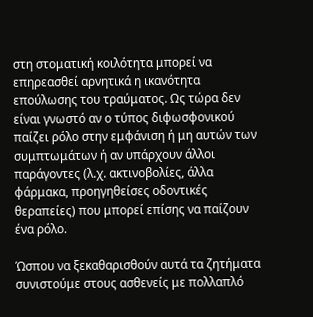στη στοματική κοιλότητα μπορεί να επηρεασθεί αρνητικά η ικανότητα επούλωσης του τραύματος. Ως τώρα δεν είναι γνωστό αν ο τύπος διφωσφονικού παίζει ρόλο στην εμφάνιση ή μη αυτών των συμπτωμάτων ή αν υπάρχουν άλλοι παράγοντες (λ.χ. ακτινοβολίες, άλλα φάρμακα, προηγηθείσες οδοντικές θεραπείες) που μπορεί επίσης να παίζουν ένα ρόλο.

Ώσπου να ξεκαθαρισθούν αυτά τα ζητήματα συνιστούμε στους ασθενείς με πολλαπλό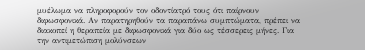μυέλωμα να πληροφορούν τον οδοντίατρό τους ότι παίρνουν διφωσφονικά. Αν παρατηρηθούν τα παραπάνω συμπτώματα, πρέπει να διακοπεί η θεραπεία με διφωσφονικά για δύο ως τέσσερεις μήνες. Για την αντιμετώπιση μολύνσεων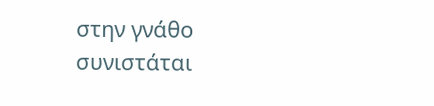στην γνάθο συνιστάται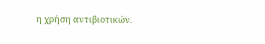η χρήση αντιβιοτικών.